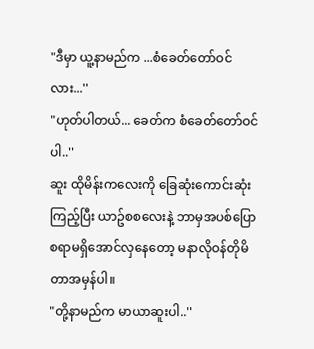"ဒီမှာ ယူ့နာမည်က ...စံခေတ်တော်ဝင်လား...''
"ဟုတ်ပါတယ်... ခေတ်က စံခေတ်တော်ဝင်ပါ..''
ဆူး ထိုမိန်းကလေးကို ခြေဆုံးကောင်းဆုံးကြည့်ပြီး ယာဥ်စစလေးနဲ့ ဘာမှအပစ်ပြောစရာမရှိအောင်လှနေတော့ မနာလိုဝန်တိုမိတာအမှန်ပါ။
"တို့နာမည်က မာယာဆူးပါ..''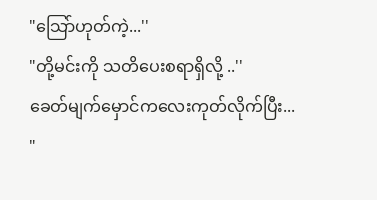"သြော်ဟုတ်ကဲ့...''
"တို့မင်းကို သတိပေးစရာရှိလို့ ..''
ခေတ်မျက်မှောင်ကလေးကုတ်လိုက်ပြီး...
"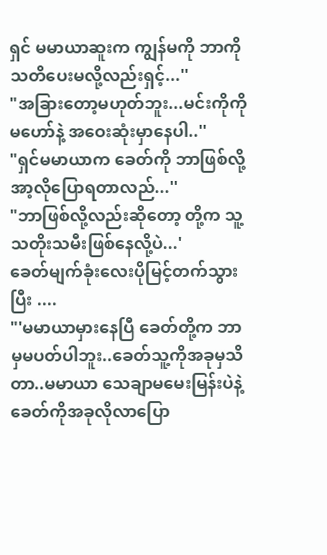ရှင် မမာယာဆူးက ကျွန်မကို ဘာကိုသတိပေးမလို့လည်းရှင့်...''
"အခြားတော့မဟုတ်ဘူး...မင်းကိုကိုမဟော်နဲ့ အဝေးဆုံးမှာနေပါ..''
"ရှင်မမာယာက ခေတ်ကို ဘာဖြစ်လို့အာ့လိုပြောရတာလည်...''
"ဘာဖြစ်လို့လည်းဆိုတော့ တို့က သူ့သတိုးသမီးဖြစ်နေလို့ပဲ...'
ခေတ်မျက်ခုံးလေးပိုမြင့်တက်သွားပြီး ....
"'မမာယာမှားနေပြီ ခေတ်တို့က ဘာမှမပတ်ပါဘူး..ခေတ်သူ့ကိုအခုမှသိတာ..မမာယာ သေချာမမေးမြန်းပဲနဲ့ ခေတ်ကိုအခုလိုလာပြော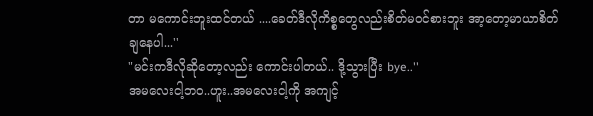တာ မကောင်းဘူးထင်တယ် ....ခေတ်ဒီလိုကိစ္စတွေလည်းစိတ်မဝင်စားဘူး အာ့တော့မာယာစိတ်ချနေပါ...''
"မင်းကဒီလိုဆိုတော့လည်း ကောင်းပါတယ်.. ဒို့သွားပြီး bye..''
အမလေးငါ့ဘဝ..ဟူး..အမလေးငါ့ကို အကျင့်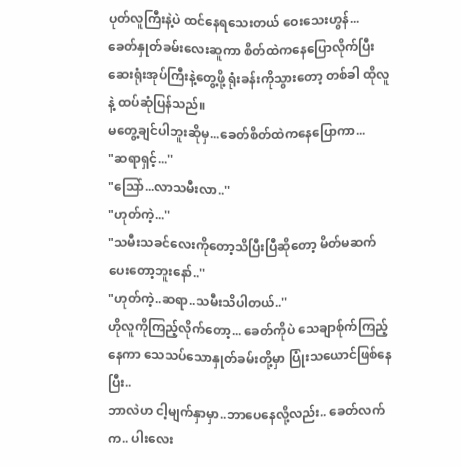ပုတ်လူကြီးနဲ့ပဲ ထင်နေရသေးတယ် ဝေးသေးဟွန်...
ခေတ်နှုတ်ခမ်းလေးဆူကာ စိတ်ထဲကနေပြောလိုက်ပြီး
ဆေးရုံးအုပ်ကြီးနဲ့တွေ့ဖို့ ရုံးခန်းကိုသွားတော့ တစ်ခါ ထိုလူနဲ့ ထပ်ဆုံပြန်သည်။
မတွေ့ချင်ပါဘူးဆိုမှ...ခေတ်စိတ်ထဲကနေပြောကာ...
"ဆရာရှင့်...''
"သြော်...လာသမီးလာ..''
"ဟုတ်ကဲ့...''
"သမီးသခင်လေးကိုတော့သိပြီးပြီဆိုတော့ မိတ်မဆက်ပေးတော့ဘူးနော်..''
"ဟုတ်ကဲ့..ဆရာ..သမီးသိပါတယ်..''
ဟိုလူကိုကြည့်လိုက်တော့... ခေတ်ကိုပဲ သေချာစ်ုက်ကြည့်နေကာ သေသပ်သောနှုတ်ခမ်းတို့မှာ ပြုံးသယောင်ဖြစ်နေပြီး..
ဘာလဲဟ ငါ့မျက်နှာမှာ..ဘာပေနေလို့လည်း.. ခေတ်လက်က.. ပါးလေး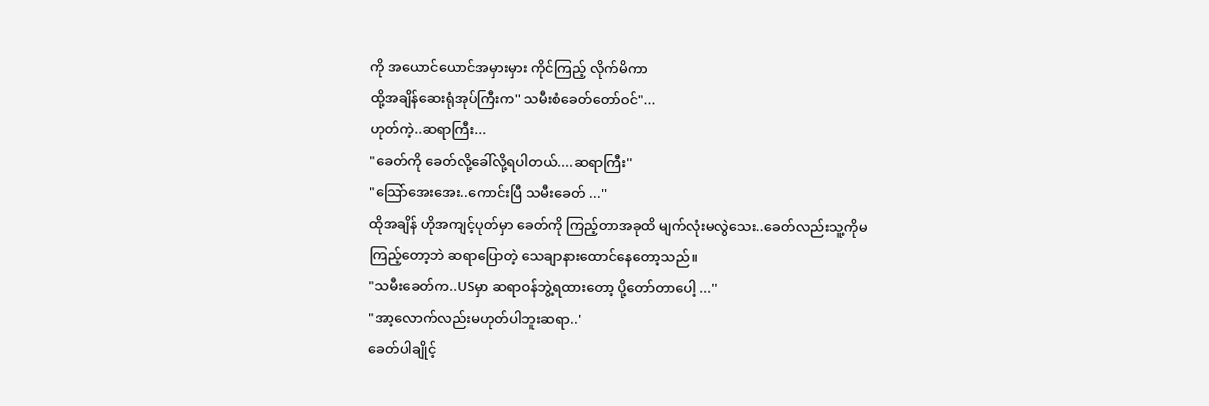ကို အယောင်ယောင်အမှားမှား ကိုင်ကြည့် လိုက်မိကာ
ထို့အချိန်ဆေးရုံအုပ်ကြီးက'' သမီးစံခေတ်တော်ဝင်"...
ဟုတ်ကဲ့..ဆရာကြီး...
"ခေတ်ကို ခေတ်လို့ခေါ်လို့ရပါတယ်....ဆရာကြီး''
"သြော်အေးအေး..ကောင်းပြီ သမီးခေတ် ...''
ထိုအချိန် ဟိုအကျင့်ပုတ်မှာ ခေတ်ကို ကြည့်တာအခုထိ မျက်လုံးမလွဲသေး..ခေတ်လည်းသူ့ကိုမကြည့်တော့ဘဲ ဆရာပြောတဲ့ သေချာနားထောင်နေတော့သည်။
"သမီးခေတ်က..USမှာ ဆရာဝန်ဘွဲ့ရထားတော့ ပို့တော်တာပေါ့ ...''
"အာ့လောက်လည်းမဟုတ်ပါဘူးဆရာ..'
ခေတ်ပါချိုင့်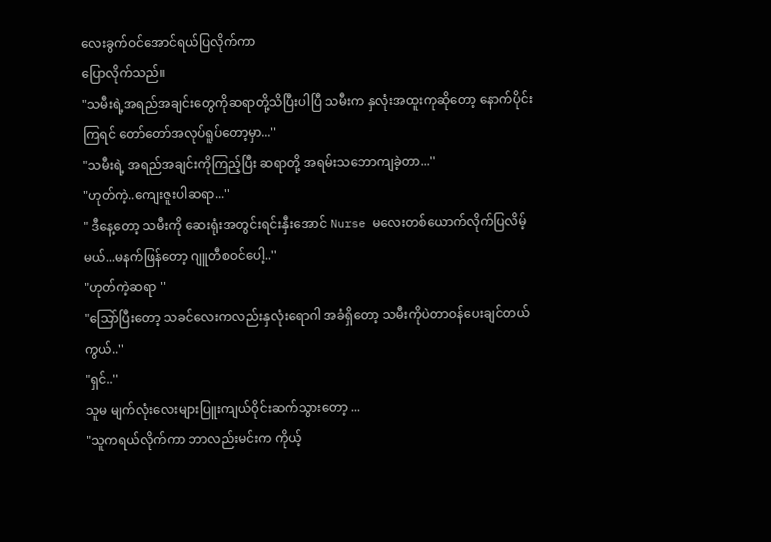လေးခွက်ဝင်အောင်ရယ်ပြလိုက်ကာ
ပြောလိုက်သည်။
"သမီးရဲ့အရည်အချင်းတွေကိုဆရာတို့သိပြီးပါပြီ သမီးက နှလုံးအထူးကုဆိုတော့ နောက်ပိုင်းကြရင် တော်တော်အလုပ်ရူပ်တော့မှာ...''
"သမီးရဲ့ အရည်အချင်းကိုကြည့်ပြီး ဆရာတို့ အရမ်းသဘောကျခဲ့တာ...''
"ဟုတ်ကဲ့..ကျေးဇူးပါဆရာ...''
" ဒီနေ့တော့ သမီးကို ဆေးရုံးအတွင်းရင်းနှီးအောင် Nurse မလေးတစ်ယောက်လိုက်ပြလိမ့်မယ်...မနက်ဖြန်တော့ ဂျူတီစဝင်ပေါ့..''
"ဟုတ်ကဲ့ဆရာ ''
"သြော်ပြီးတော့ သခင်လေးကလည်းနှလုံးရောဂါ အခံရှိတော့ သမီးကိုပဲတာဝန်ပေးချင်တယ်ကွယ်..''
"ရှင်..''
သူမ မျက်လုံးလေးများပြူးကျယ်ဝိုင်းဆက်သွားတော့ ...
"သူကရယ်လိုက်ကာ ဘာလည်းမင်းက ကိုယ့်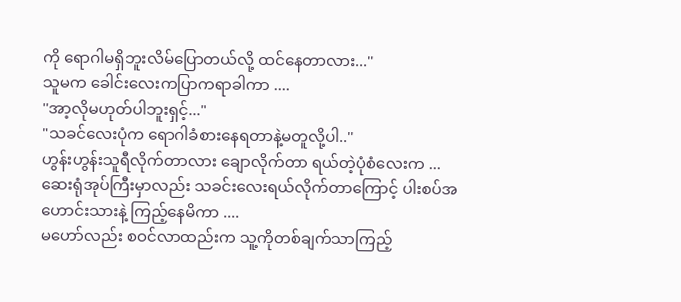ကို ရောဂါမရှိဘူးလိမ်ပြောတယ်လို့ ထင်နေတာလား...''
သူမက ခေါင်းလေးကပြာကရာခါကာ ....
''အာ့လိုမဟုတ်ပါဘူးရှင့်..."
"သခင်လေးပုံက ရောဂါခံစားနေရတာနဲ့မတူလို့ပါ..''
ဟွန်းဟွန်းသူရီလိုက်တာလား ချောလိုက်တာ ရယ်တဲ့ပုံစံလေးက ...
ဆေးရုံအုပ်ကြီးမှာလည်း သခင်းလေးရယ်လိုက်တာကြောင့် ပါးစပ်အဟောင်းသားနဲ့ ကြည့်နေမိကာ ....
မဟော်လည်း စဝင်လာထည်းက သူ့ကိုတစ်ချက်သာကြည့်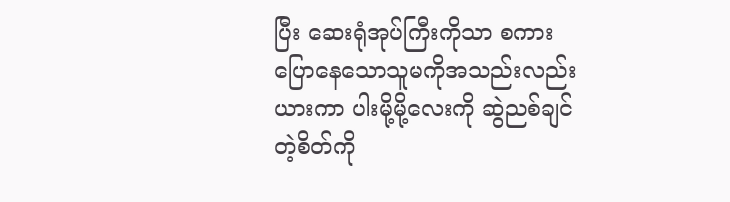ပြီး ဆေးရုံအုပ်ကြီးကိုသာ စကားပြောနေသောသူမကိုအသည်းလည်းယားကာ ပါးမို့မို့လေးကို ဆွဲညစ်ချင်တဲ့စိတ်ကို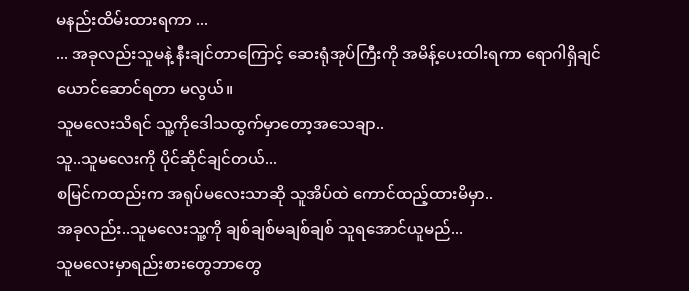မနည်းထိမ်းထားရကာ ...
... အခုလည်းသူမနဲ့ နီးချင်တာကြောင့် ဆေးရုံအုပ်ကြီးကို အမိန့်ပေးထါးရကာ ရောဂါရှိချင်ယောင်ဆောင်ရတာ မလွယ်။
သူမလေးသိရင် သူ့ကိုဒေါသထွက်မှာတော့အသေချာ..
သူ..သူမလေးကို ပိုင်ဆိုင်ချင်တယ်...
စမြင်ကထည်းက အရုပ်မလေးသာဆို သူအိပ်ထဲ ကောင်ထည့်ထားမိမှာ..
အခုလည်း..သူမလေးသူ့ကို ချစ်ချစ်မချစ်ချစ် သူရအောင်ယူမည်...
သူမလေးမှာရည်းစားတွေဘာတွေ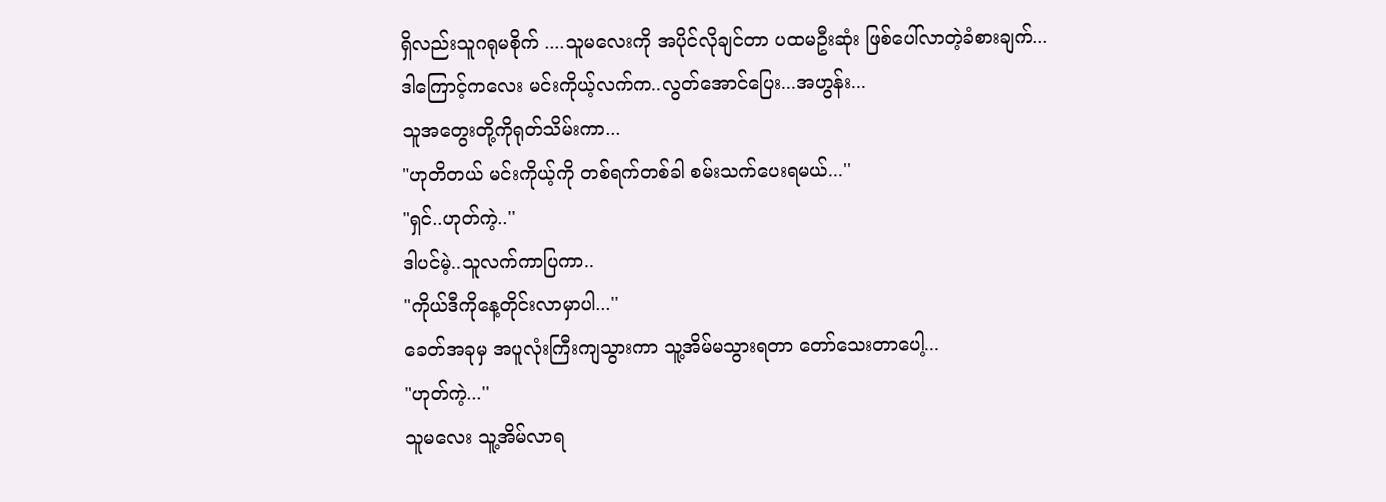ရှိလည်းသူဂရုမစိုက် ....သူမလေးကို အပိုင်လိုချင်တာ ပထမဦးဆုံး ဖြစ်ပေါ်လာတဲ့ခံစားချက်...
ဒါကြောင့်ကလေး မင်းကိုယ့်လက်က..လွတ်အောင်ပြေး...အဟွန်း...
သူအတွေးတို့ကိုရုတ်သိမ်းကာ...
"ဟုတိတယ် မင်းကိုယ့်ကို တစ်ရက်တစ်ခါ စမ်းသက်ပေးရမယ်...''
"ရှင်..ဟုတ်ကဲ့..''
ဒါပင်မဲ့..သူလက်ကာပြကာ..
"ကိုယ်ဒီကိုနေ့တိုင်းလာမှာပါ...''
ခေတ်အခုမှ အပူလုံးကြီးကျသွားကာ သူ့အိမ်မသွားရတာ တော်သေးတာပေါ့...
"ဟုတ်ကဲ့...''
သူမလေး သူ့အိမ်လာရ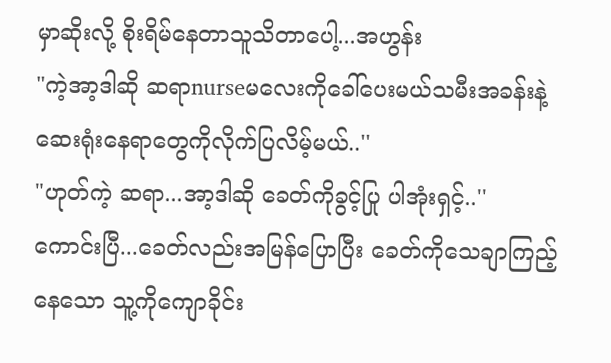မှာဆိုးလို့ စိုးရိမ်နေတာသူသိတာပေါ့...အဟွန်း
"ကဲ့အာ့ဒါဆို ဆရာnurseမလေးကိုခေါ်ပေးမယ်သမီးအခန်းနဲ့ ဆေးရုံးနေရာတွေကိုလိုက်ပြလိမ့်မယ်..''
"ဟုတ်ကဲ့ ဆရာ...အာ့ဒါဆို ခေတ်ကိုခွင့်ပြု ပါအုံးရှင့်..''
ကောင်းပြီ...ခေတ်လည်းအမြန်ပြောပြီး ခေတ်ကိုသေချာကြည့်နေသော သူ့ကိုကျောခိုင်း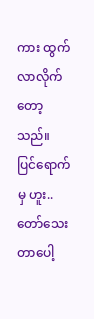ကား ထွက်လာလိုက်တော့သည်။
ပြင်ရောက်မှ ဟူး..တော်သေးတာပေါ့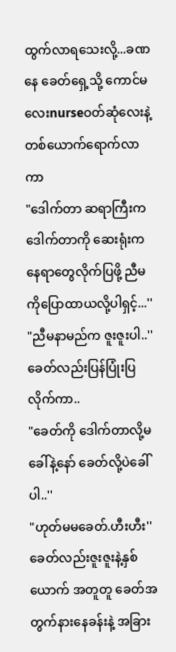ထွက်လာရသေးလို့...ခဏနေ ခေတ်ရှေ့သို့ ကောင်မလေးnurseဝတ်ဆုံလေးနဲ့တစ်ယောက်ရောက်လာကာ
"ဒေါက်တာ ဆရာကြီးက ဒေါက်တာကို ဆေးရုံးကနေရာတွေလိုက်ပြဖို့ ညီမကိုပြောထာယလို့ပါရှင့်...''
"ညီမနာမည်က ဇူးဇူးပါ..''
ခေတ်လည်းပြန်ပြုံးပြလိုက်ကာ..
"ခေတ်ကို ဒေါက်တာလို့မခေါ်နဲ့နော် ခေတ်လို့ပဲခေါ်ပါ..''
"ဟုတ်မမခေတ်.ဟီးဟီး''
ခေတ်လည်းဇူးဇူးနဲ့နှစ်ယောက် အတူတူ ခေတ်အတွက်နားနေခန်းနဲ့ အခြား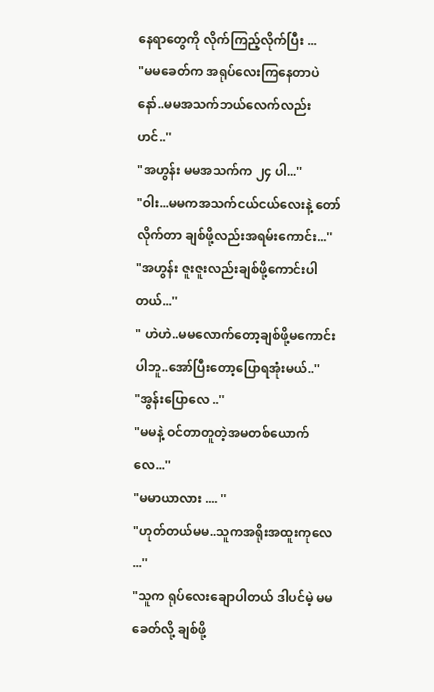နေရာတွေကို လိုက်ကြည့်လိုက်ပြီး ...
"မမခေတ်က အရုပ်လေးကြနေတာပဲနော်..မမအသက်ဘယ်လေက်လည်းဟင်..''
"အဟွန်း မမအသက်က ၂၄ ပါ...''
"ဝါး...မမကအသက်ငယ်ငယ်လေးနဲ့ တော်လိုက်တာ ချစ်ဖို့လည်းအရမ်းကောင်း...''
"အဟွန်း ဇူးဇူးလည်းချစ်ဖို့ကောင်းပါတယ်...''
" ဟဲဟဲ..မမလောက်တော့ချစ်ဖို့မကောင်းပါဘူ..အော်ပြီးတော့ပြောရအုံးမယ်..''
"အွန်းပြောလေ ..''
"မမနဲ့ ဝင်တာတူတဲ့အမတစ်ယောက်လေ...''
"မမာယာလား .... ''
"ဟုတ်တယ်မမ..သူကအရိုးအထူးကုလေ ...''
"သူက ရုပ်လေးချောပါတယ် ဒါပင်မဲ့ မမခေတ်လို့ ချစ်ဖို့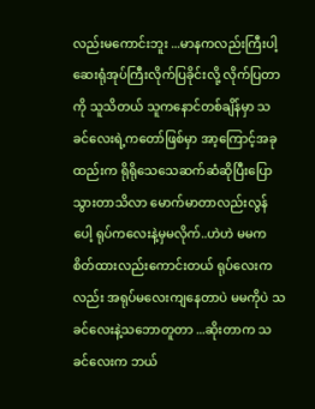လည်းမကောင်းဘူး ...မာနကလည်းကြီးပါ့ ဆေးရုံအုပ်ကြီးလိုက်ပြခိုင်းလို့ လိုက်ပြတာကို သူသိတယ် သူကနောင်တစ်ချိန်မှာ သခင်လေးရဲ့ကတော်ဖြစ်မှာ အာ့ကြောင့်အခုထည်းက ရိုရိုသေသေဆက်ဆံဆိုပြီးပြောသွားတာသိလာ မောက်မာတာလည်းလွန်ပေါ့ ရုပ်ကလေးနဲ့မှမလိုက်..ဟဲဟဲ မမက စိတ်ထားလည်းကောင်းတယ် ရုပ်လေးကလည်း အရုပ်မလေးကျနေတာပဲ မမကိုပဲ သခင်လေးနဲ့သဘောတူတာ ...ဆိုးတာက သခင်လေးက ဘယ်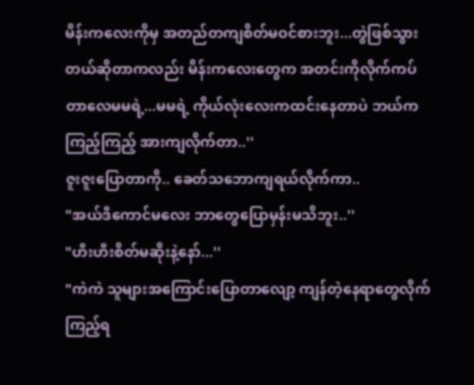မိန်းကလေးကိုမှ အတည်တကျစိတ်မဝင်စားဘူး...တွဲဖြစ်သွားတယ်ဆိုတာကလည်း မိန်းကလေးတွေက အတင်းကိုလိုက်ကပ်တာလေမမရဲ့...မမရဲ့ ကိုယ်လုံးလေးကထင်းနေတာပဲ ဘယ်ကကြည့်ကြည့် အားကျလိုက်တာ..''
ဇူးဇူးပြောတာကို.. ခေတ်သဘောကျရယ်လိုက်ကာ..
"အယ်ဒီကောင်မလေး ဘာတွေပြောမှန်းမသိဘူး..''
"ဟီးဟီးစိတ်မဆိုးနဲ့နော်...''
"ကဲကဲ သူများအကြောင်းပြောတာလျော့ ကျန်တဲ့နေရာတွေလိုက်ကြည့်ရ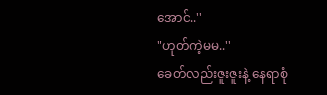အောင်..''
"ဟုတ်ကဲ့မမ..''
ခေတ်လည်းဇူးဇူးနဲ့ နေရာစုံ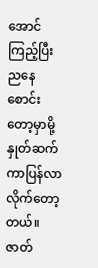အောင်ကြည့်ပြီး ညနေစောင်းတော့မှာမို့ နှုတ်ဆက်ကာပြန်လာလိုက်တော့တယ်။
ဇာတ်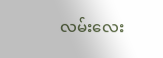လမ်းလေး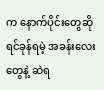က နောက်ပိုင်းတွေဆို ရင်ခုန်ရမဲ့ အခန်းလေးတွေနဲ့ ဆဲရ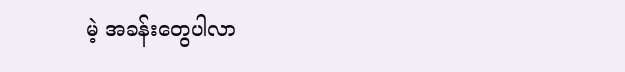မဲ့ အခန်းတွေပါလာ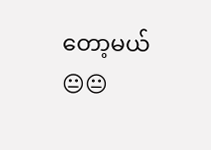တော့မယ်😐😐